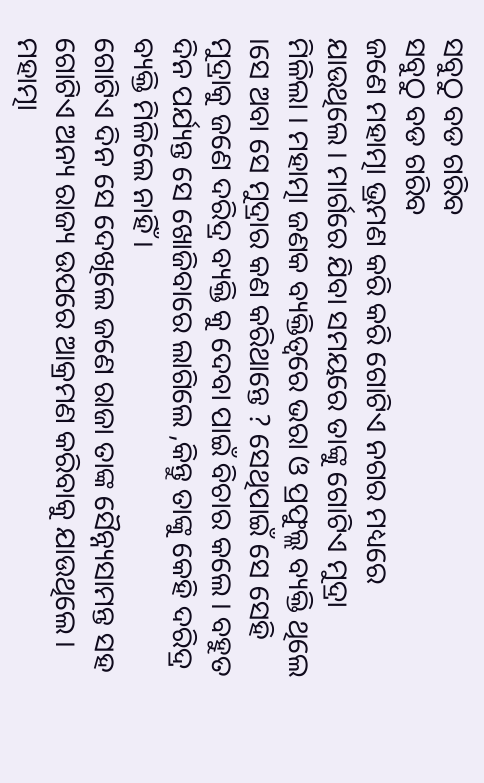ସବୁଠୁ ବଡ ଗରିବ
ସବୁଠୁ ବଡ ଗରିବ
ଜଣେ ମହାତ୍ମା ଭ୍ରମଣ କରି କରି ଗୋଟିଏ ନଗର ମଧ୍ୟରେ ଯାଉଥିଲେ । ମାର୍ଗରେ ଯିବା ସମୟରେ ତାଙ୍କୁ ଗୋଟିଏ ମୁଦ୍ରା ମିଳିଲା । ମହାତ୍ମା ଜଣକ ବ୍ୟକ୍ତିତ୍ୱରେ ଭରା ଓ ପ୍ରଫୁଲ୍ଲ ବ୍ୟକ୍ତି ଥିଲେ ।ସେ ଅବା ସେ ମୁଦ୍ରାର କଣ କରିଥାନ୍ତେ ? ସେଥିପାଇଁ ସେ ସେହି ମୁଦ୍ରାକୁ ଜଣେ ଦରିଦ୍ର ବ୍ୟକ୍ତି କୁ ଦେବା ପାଇଁ ବିଚାର କଲେ । ବହୁତ ଦିନ ପର୍ଯ୍ୟନ୍ତ ସେ ଖୋଜିବାରେ ଲାଗିଲେ ,କିନ୍ତୁ ତାଙ୍କୁ କେହି ଦରିଦ୍ର ବ୍ୟକ୍ତି ମିଳିଲେ ନାହିଁ ।
ଗୋଟିଏ ଦିନ ସେ ଦେଖିଲେ ଜଣେ ରାଜା ତାଙ୍କ ସୈନ୍ନ୍ୟସାମନ୍ତ ସହ ଗୋଟିଏ ଅନ୍ୟ ରାଜ୍ୟ ଉପରେ ଆକ୍ରମଣ କରିବାକୁ ଯାଉଥିଲେ । ମହାତ୍ମା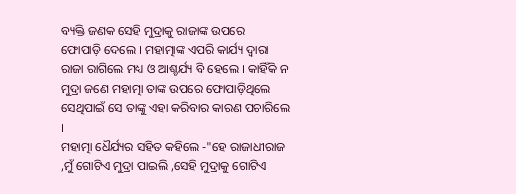ବ୍ୟକ୍ତି ଜଣକ ସେହି ମୁଦ୍ରାକୁ ରାଜାଙ୍କ ଉପରେ
ଫୋପାଡ଼ି ଦେଲେ । ମହାତ୍ମାଙ୍କ ଏପରି କାର୍ଯ୍ୟ ଦ୍ୱାରା ରାଜା ରାଗିଲେ ମଧ୍ୟ ଓ ଆଶ୍ଚର୍ଯ୍ୟ ବି ହେଲେ । କାହିଁକି ନ ମୁଦ୍ରା ଜଣେ ମହାତ୍ମା ତାଙ୍କ ଉପରେ ଫୋପାଡ଼ିଥିଲେ ସେଥିପାଇଁ ସେ ତାଙ୍କୁ ଏହା କରିବାର କାରଣ ପଚାରିଲେ ।
ମହାତ୍ମା ଧୈର୍ଯ୍ୟର ସହିତ କହିଲେ -"ହେ ରାଜାଧୀରାଜ ,ମୁଁ ଗୋଟିଏ ମୁଦ୍ରା ପାଇଲି ,ସେହି ମୁଦ୍ରାକୁ ଗୋଟିଏ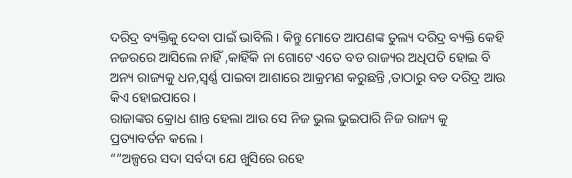ଦରିଦ୍ର ବ୍ୟକ୍ତିକୁ ଦେବା ପାଇଁ ଭାବିଲି । କିନ୍ତୁ ମୋତେ ଆପଣଙ୍କ ତୁଲ୍ୟ ଦରିଦ୍ର ବ୍ୟକ୍ତି କେହି ନଜରରେ ଆସିଲେ ନାହିଁ ,କାହିଁକି ନା ଗୋଟେ ଏତେ ବଡ ରାଜ୍ୟର ଅଧିପତି ହୋଇ ବି ଅନ୍ୟ ରାଜ୍ୟକୁ ଧନ,ସ୍ଵର୍ଣ୍ଣ ପାଇବା ଆଶାରେ ଆକ୍ରମଣ କରୁଛନ୍ତି ,ତାଠାରୁ ବଡ ଦରିଦ୍ର ଆଉ କିଏ ହୋଇପାରେ ।
ରାଜାଙ୍କର କ୍ରୋଧ ଶାନ୍ତ ହେଲା ଆଉ ସେ ନିଜ ଭୁଲ ଭୁଇପାରି ନିଜ ରାଜ୍ୟ କୁ ପ୍ରତ୍ୟାବର୍ତନ କଲେ ।
“”ଅଳ୍ପରେ ସଦା ସର୍ବଦା ଯେ ଖୁସିରେ ରହେ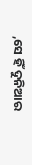,ସେ ହିଁ ଦୁନିଆର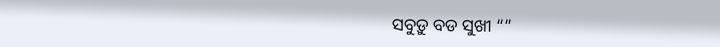ସବୁଡ଼ୁ ବଡ ସୁଖୀ “”